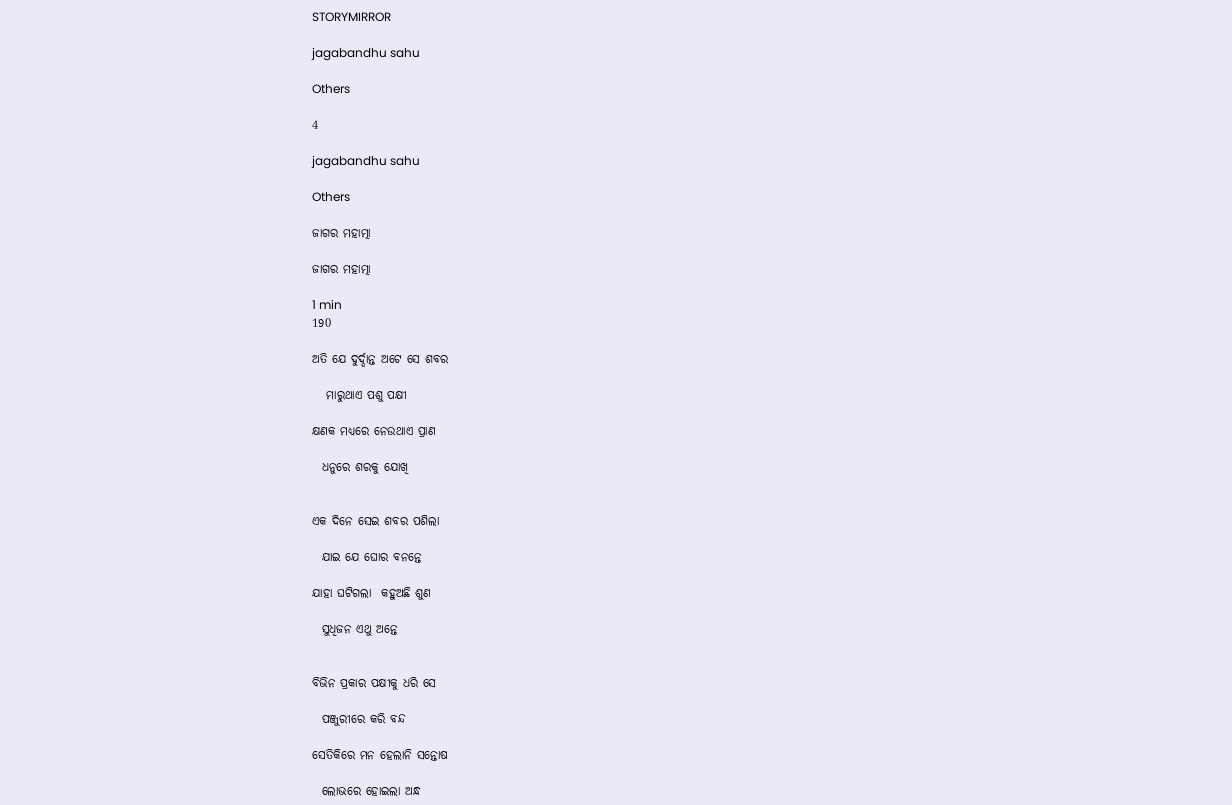STORYMIRROR

jagabandhu sahu

Others

4

jagabandhu sahu

Others

ଜାଗର ମହାତ୍ମା

ଜାଗର ମହାତ୍ମା

1 min
190

ଅତି ଯେ ଦୁର୍ଦ୍ଦାନ୍ତ ଅଟେ ସେ ଶବର

   ମାରୁଥାଏ ପଶୁ ପକ୍ଷୀ

କ୍ଷଣକ ମଧ୍ୟରେ ନେଉଥାଏ ପ୍ରାଣ

  ଧନୁରେ ଶରକୁ ଯୋଖି


ଏକ ଦିନେ ସେଇ ଶବର ପଶିଲା

  ଯାଇ ଯେ ଘୋର ବନନ୍ତେ

ଯାହା ଘଟିଗଲା  କହୁଅଛି ଶୁଣ

  ସୁଧିଜନ ଏଥୁ ଅନ୍ତେ


ବିଭିନ ପ୍ରକାର ପକ୍ଷୀକୁ ଧରି ସେ

  ପଞ୍ଜୁରୀରେ କରି ବନ୍ଦ

ସେତିକିରେ ମନ ହେଲାନି ସନ୍ତୋଷ

  ଲୋଭରେ ହୋଇଲା ଅନ୍ଧ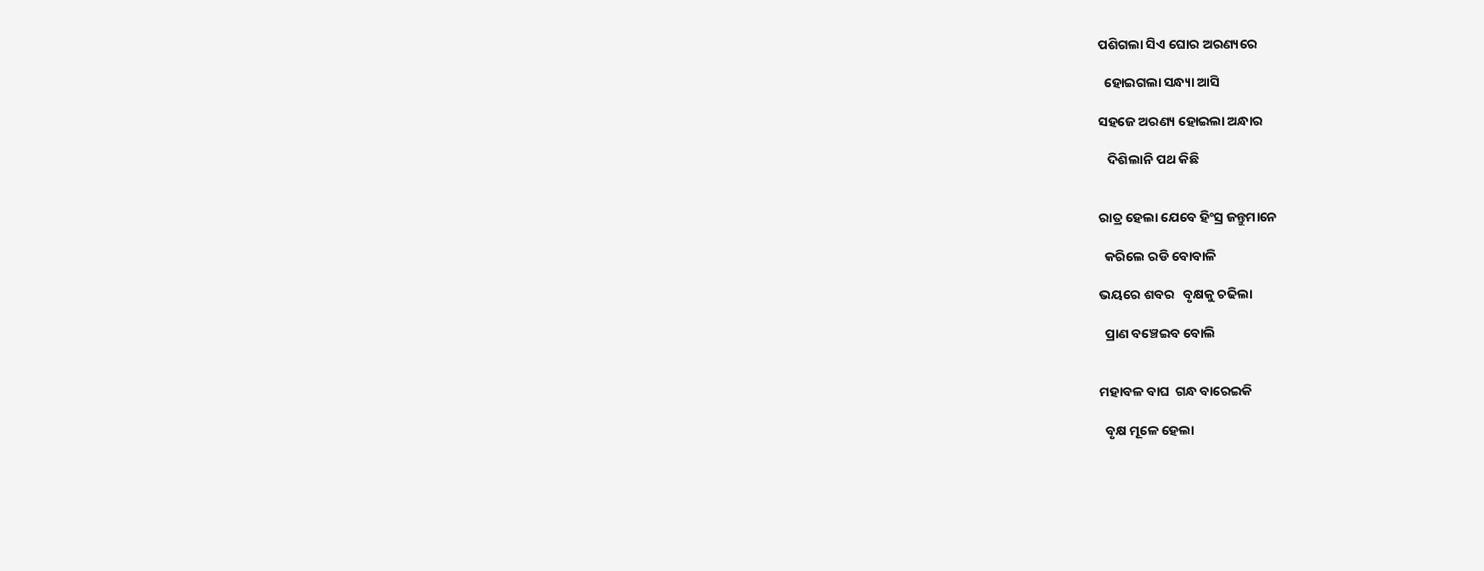ପଶିଗଲା ସିଏ ଘୋର ଅରଣ୍ୟରେ

  ହୋଇଗଲା ସନ୍ଧ୍ୟା ଆସି

ସହଜେ ଅରଣ୍ୟ ହୋଇଲା ଅନ୍ଧାର

   ଦିଶିଲାନି ପଥ କିଛି


ରାତ୍ର ହେଲା ଯେବେ ହିଂସ୍ର ଜନ୍ତୁମାନେ

  କରିଲେ ରଡି ବୋବାଳି

ଭୟରେ ଶବର   ବୃକ୍ଷକୁ ଚଢିଲା

  ପ୍ରାଣ ବଞ୍ଚେଇବ ବୋଲି


ମହାବଳ ବାଘ  ଗନ୍ଧ ବାରେଇକି

  ବୃକ୍ଷ ମୂଳେ ହେଲା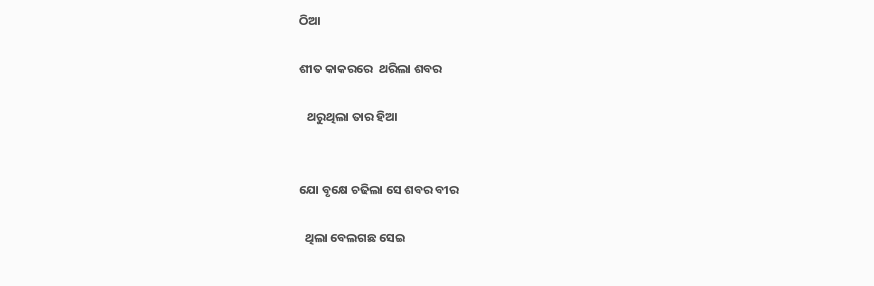ଠିଆ

ଶୀତ କାକରରେ  ଥରିଲା ଶବର

   ଥରୁଥିଲା ତାର ହିଆ


ଯୋ ବୃକ୍ଷେ ଚଢିଲା ସେ ଶବର ବୀର

  ଥିଲା ବେଲଗଛ ସେଇ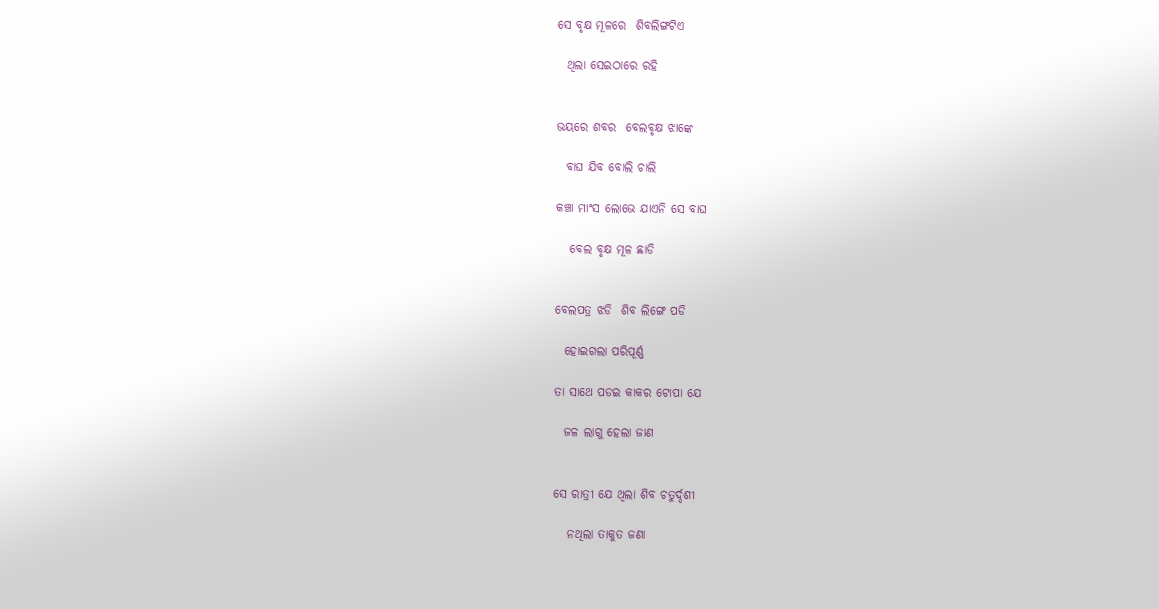ସେ ବୃକ୍ଷ ମୂଳରେ  ଶିବଲିଙ୍ଗଟିଏ

  ଥିଲା ସେଇଠାରେ ରହି


ଭୟରେ ଶବର  ବେଲବୃକ୍ଷ ଝାଙ୍କେ

  ବାଘ ଯିବ ବୋଲି ଚାଲି

କଞ୍ଚା ମାଂସ ଲୋଭେ ଯାଏନି ସେ ବାଘ

   ବେଲ ବୃକ୍ଷ ମୂଳ ଛାଡି


ବେଲପତ୍ର ଝଡି  ଶିବ ଲିଙ୍ଗେ ପଡି

  ହୋଇଗଲା ପରିପୂର୍ଣ୍ଣ

ତା ସାଥେ ପଡଇ କାକର ଟୋପା ଯେ

  ଜଳ ଲାଗୁ ହେଲା ଜାଣ


ସେ ରାତ୍ରୀ ଯେ ଥିଲା ଶିବ ଚତୁର୍ଦ୍ଦଶୀ

   ନଥିଲା ତାକୁତ ଜଣା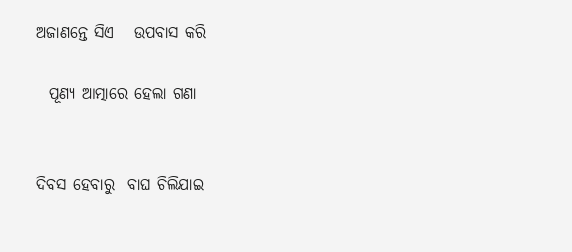ଅଜାଣନ୍ତେ ସିଏ   ଉପବାସ କରି

  ପୂଣ୍ୟ ଆତ୍ମାରେ ହେଲା ଗଣା


ଦିବସ ହେବାରୁ  ବାଘ ଚିଲିଯାଇ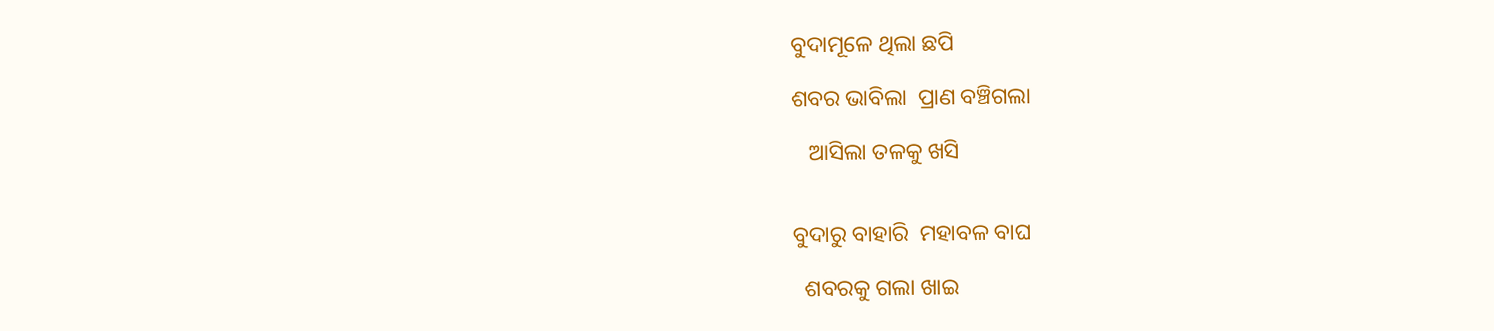ବୁଦାମୂଳେ ଥିଲା ଛପି

ଶବର ଭାବିଲା  ପ୍ରାଣ ବଞ୍ଚିଗଲା

   ଆସିଲା ତଳକୁ ଖସି


ବୁଦାରୁ ବାହାରି  ମହାବଳ ବାଘ

  ଶବରକୁ ଗଲା ଖାଇ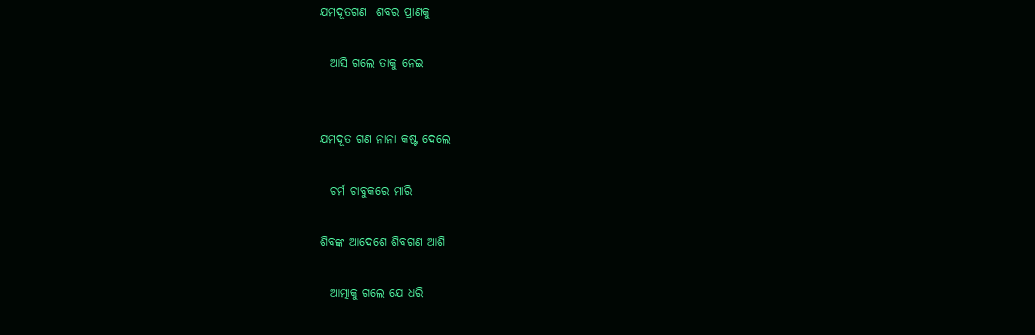ଯମଦୂତଗଣ  ଶବର ପ୍ରାଣକୁ

  ଆସି ଗଲେ ତାକୁ ନେଇ


ଯମଦୂତ ଗଣ ନାନା କଷ୍ଟ ଦେଲେ

  ଚର୍ମ ଚାବୁକରେ ମାରି

ଶିବଙ୍କ ଆଦେଶେ ଶିବଗଣ ଆଶି

  ଆତ୍ମାକୁ ଗଲେ ଯେ ଧରି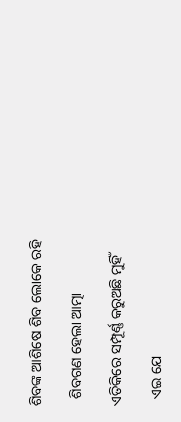ଶିବଙ୍କ ଆଶିଷେ ଶିବ ଲୋକେ ରହି

  ଶିବଗଣ ହେଲା ଆତ୍ମା

ଏତିକିରେ ସମ୍ପୂର୍ଣ୍ଣ କରୁଅଛି ମୁହିଁ

  ଏଇ ଯେ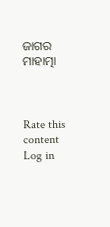ଜାଗର ମାହାତ୍ମା



Rate this content
Log in